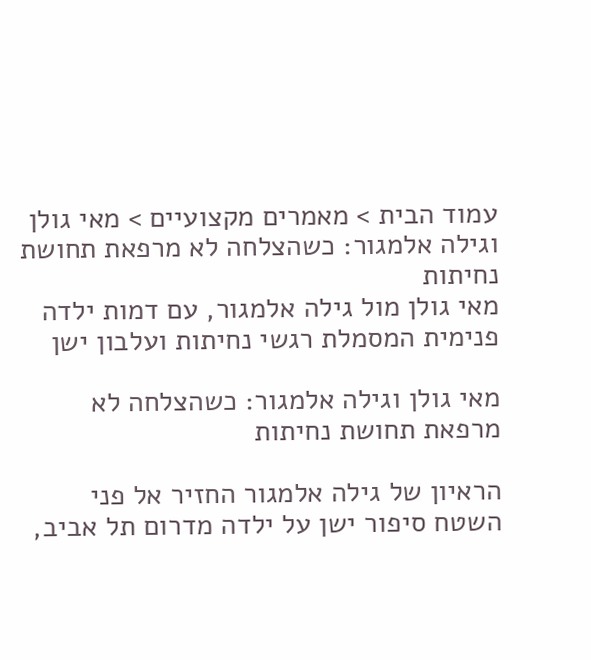עמוד הבית > מאמרים מקצועיים > מאי גולן וגילה אלמגור: כשהצלחה לא מרפאת תחושת נחיתות
מאי גולן מול גילה אלמגור, עם דמות ילדה פנימית המסמלת רגשי נחיתות ועלבון ישן

מאי גולן וגילה אלמגור: כשהצלחה לא מרפאת תחושת נחיתות

הראיון של גילה אלמגור החזיר אל פני השטח סיפור ישן על ילדה מדרום תל אביב,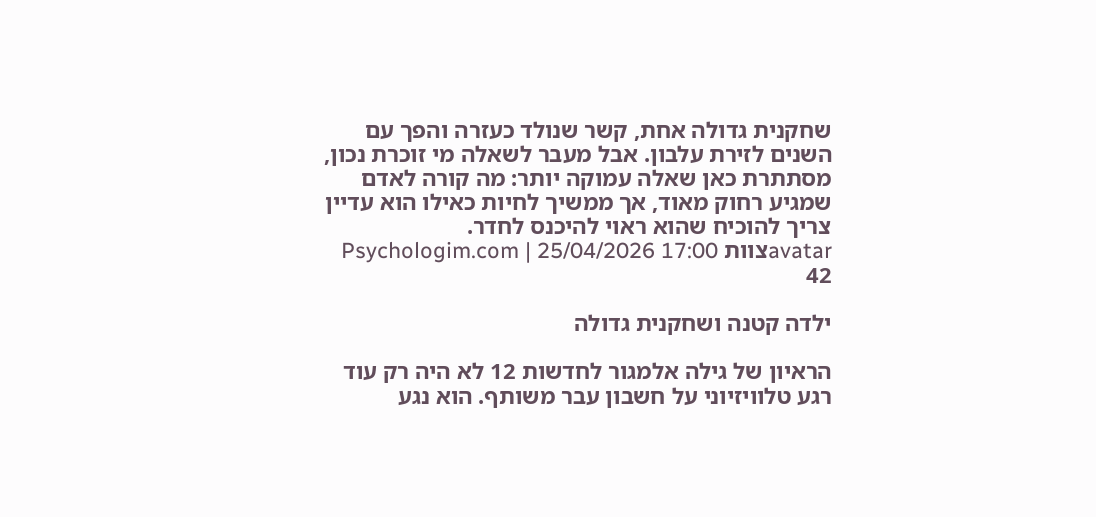שחקנית גדולה אחת, קשר שנולד כעזרה והפך עם השנים לזירת עלבון. אבל מעבר לשאלה מי זוכרת נכון, מסתתרת כאן שאלה עמוקה יותר: מה קורה לאדם שמגיע רחוק מאוד, אך ממשיך לחיות כאילו הוא עדיין צריך להוכיח שהוא ראוי להיכנס לחדר.
avatarצוות Psychologim.com | 25/04/2026 17:00
42

ילדה קטנה ושחקנית גדולה

הראיון של גילה אלמגור לחדשות 12 לא היה רק עוד רגע טלוויזיוני על חשבון עבר משותף. הוא נגע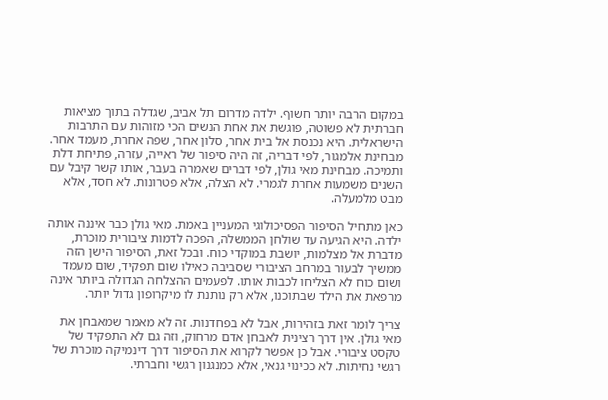במקום הרבה יותר חשוף. ילדה מדרום תל אביב, שגדלה בתוך מציאות חברתית לא פשוטה, פוגשת את אחת הנשים הכי מזוהות עם התרבות הישראלית. היא נכנסת אל בית אחר, סלון אחר, שפה אחרת, מעמד אחר. מבחינת אלמגור, לפי דבריה, זה היה סיפור של ראייה, עזרה, פתיחת דלת ותמיכה. מבחינת מאי גולן, לפי דברים שאמרה בעבר, אותו קשר קיבל עם השנים משמעות אחרת לגמרי. לא הצלה, אלא פטרונות. לא חסד, אלא מבט מלמעלה.

כאן מתחיל הסיפור הפסיכולוגי המעניין באמת. מאי גולן כבר איננה אותה ילדה. היא הגיעה עד שולחן הממשלה, הפכה לדמות ציבורית מוכרת, מדברת אל מצלמות, יושבת במוקדי כוח. ובכל זאת, הסיפור הישן הזה ממשיך לבעור במרחב הציבורי שסביבה כאילו שום תפקיד, שום מעמד ושום כוח לא הצליחו לכבות אותו. לפעמים ההצלחה הגדולה ביותר אינה מרפאת את הילד שבתוכנו, אלא רק נותנת לו מיקרופון גדול יותר.

צריך לומר זאת בזהירות, אבל לא בפחדנות. זה לא מאמר שמאבחן את מאי גולן. אין דרך רצינית לאבחן אדם מרחוק, וזה גם לא התפקיד של טקסט ציבורי. אבל כן אפשר לקרוא את הסיפור דרך דינמיקה מוכרת של רגשי נחיתות. לא ככינוי גנאי, אלא כמנגנון רגשי וחברתי.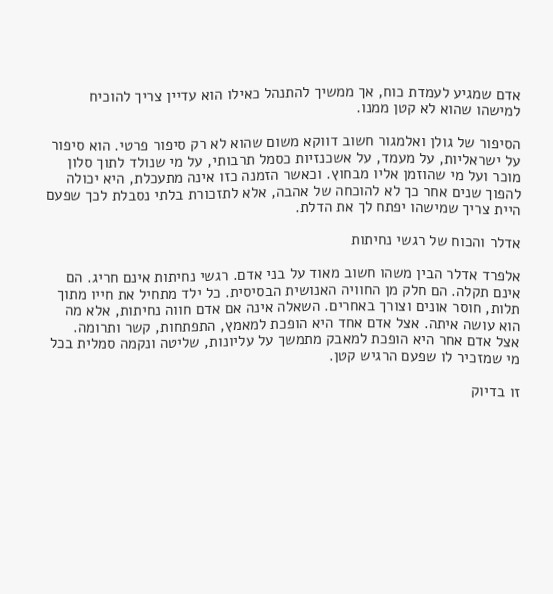אדם שמגיע לעמדת כוח, אך ממשיך להתנהל כאילו הוא עדיין צריך להוכיח למישהו שהוא לא קטן ממנו.

הסיפור של גולן ואלמגור חשוב דווקא משום שהוא לא רק סיפור פרטי. הוא סיפור על ישראליות, על מעמד, על אשכנזיות כסמל תרבותי, על מי שנולד לתוך סלון מוכר ועל מי שהוזמן אליו מבחוץ. וכאשר הזמנה כזו אינה מתעכלת, היא יכולה להפוך שנים אחר כך לא להוכחה של אהבה, אלא לתזכורת בלתי נסבלת לכך שפעם היית צריך שמישהו יפתח לך את הדלת.

אדלר והכוח של רגשי נחיתות

אלפרד אדלר הבין משהו חשוב מאוד על בני אדם. רגשי נחיתות אינם חריג. הם אינם תקלה. הם חלק מן החוויה האנושית הבסיסית. כל ילד מתחיל את חייו מתוך תלות, חוסר אונים וצורך באחרים. השאלה אינה אם אדם חווה נחיתות, אלא מה הוא עושה איתה. אצל אדם אחד היא הופכת למאמץ, התפתחות, קשר ותרומה. אצל אדם אחר היא הופכת למאבק מתמשך על עליונות, שליטה ונקמה סמלית בכל מי שמזכיר לו שפעם הרגיש קטן.

זו בדיוק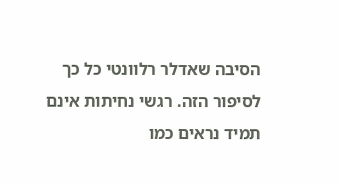הסיבה שאדלר רלוונטי כל כך לסיפור הזה. רגשי נחיתות אינם תמיד נראים כמו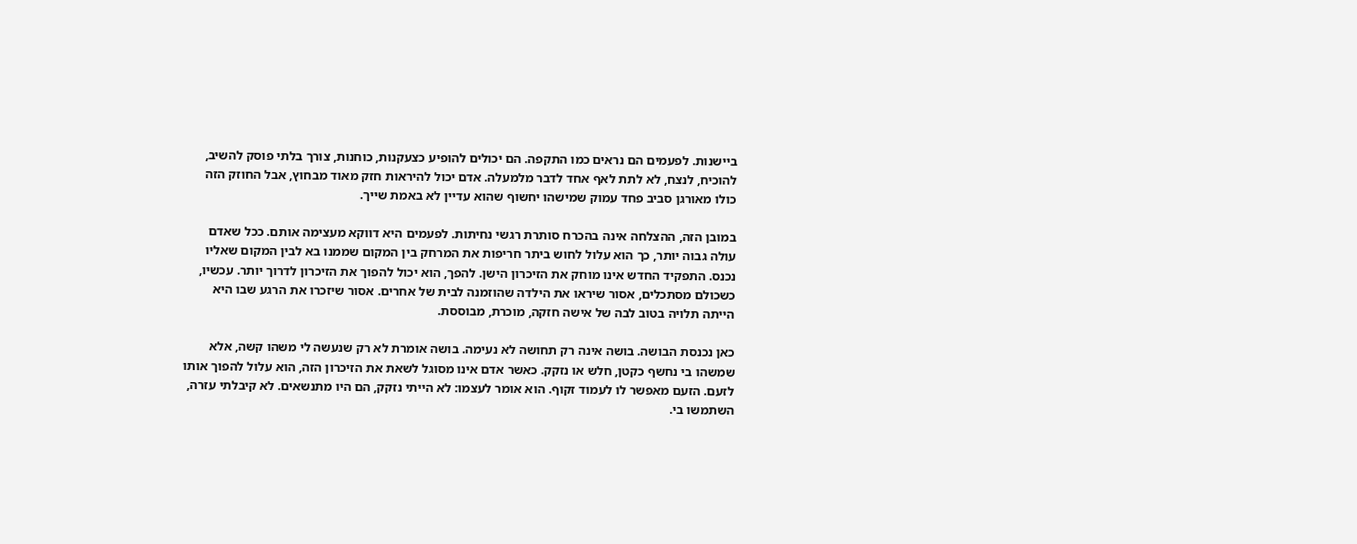ביישנות. לפעמים הם נראים כמו התקפה. הם יכולים להופיע כצעקנות, כוחנות, צורך בלתי פוסק להשיב, להוכיח, לנצח, לא לתת לאף אחד לדבר מלמעלה. אדם יכול להיראות חזק מאוד מבחוץ, אבל החוזק הזה כולו מאורגן סביב פחד עמוק שמישהו יחשוף שהוא עדיין לא באמת שייך.

במובן הזה, ההצלחה אינה בהכרח סותרת רגשי נחיתות. לפעמים היא דווקא מעצימה אותם. ככל שאדם עולה גבוה יותר, כך הוא עלול לחוש ביתר חריפות את המרחק בין המקום שממנו בא לבין המקום שאליו נכנס. התפקיד החדש אינו מוחק את הזיכרון הישן. להפך, הוא יכול להפוך את הזיכרון לדרוך יותר. עכשיו, כשכולם מסתכלים, אסור שיראו את הילדה שהוזמנה לבית של אחרים. אסור שיזכרו את הרגע שבו היא הייתה תלויה בטוב לבה של אישה חזקה, מוכרת, מבוססת.

כאן נכנסת הבושה. בושה אינה רק תחושה לא נעימה. בושה אומרת לא רק שנעשה לי משהו קשה, אלא שמשהו בי נחשף כקטן, חלש או נזקק. כאשר אדם אינו מסוגל לשאת את הזיכרון הזה, הוא עלול להפוך אותו לזעם. הזעם מאפשר לו לעמוד זקוף. הוא אומר לעצמו: לא הייתי נזקק, הם היו מתנשאים. לא קיבלתי עזרה, השתמשו בי.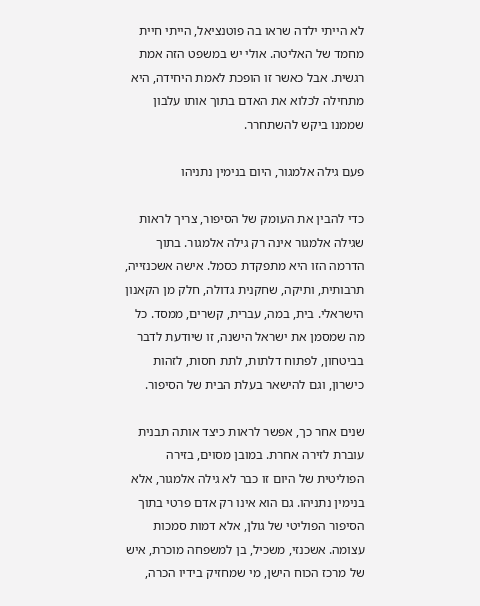לא הייתי ילדה שראו בה פוטנציאל, הייתי חיית מחמד של האליטה. אולי יש במשפט הזה אמת רגשית. אבל כאשר זו הופכת לאמת היחידה, היא מתחילה לכלוא את האדם בתוך אותו עלבון שממנו ביקש להשתחרר.

פעם גילה אלמגור, היום בנימין נתניהו

כדי להבין את העומק של הסיפור, צריך לראות שגילה אלמגור אינה רק גילה אלמגור. בתוך הדרמה הזו היא מתפקדת כסמל. אישה אשכנזייה, תרבותית, ותיקה, שחקנית גדולה, חלק מן הקאנון הישראלי. בית, במה, עברית, קשרים, ממסד. כל מה שמסמן את ישראל הישנה, זו שיודעת לדבר בביטחון, לפתוח דלתות, לתת חסות, לזהות כישרון, וגם להישאר בעלת הבית של הסיפור.

שנים אחר כך, אפשר לראות כיצד אותה תבנית עוברת לזירה אחרת. במובן מסוים, בזירה הפוליטית של היום זו כבר לא גילה אלמגור, אלא בנימין נתניהו. גם הוא אינו רק אדם פרטי בתוך הסיפור הפוליטי של גולן, אלא דמות סמכות עצומה. אשכנזי, משכיל, בן למשפחה מוכרת, איש של מרכז הכוח הישן, מי שמחזיק בידיו הכרה,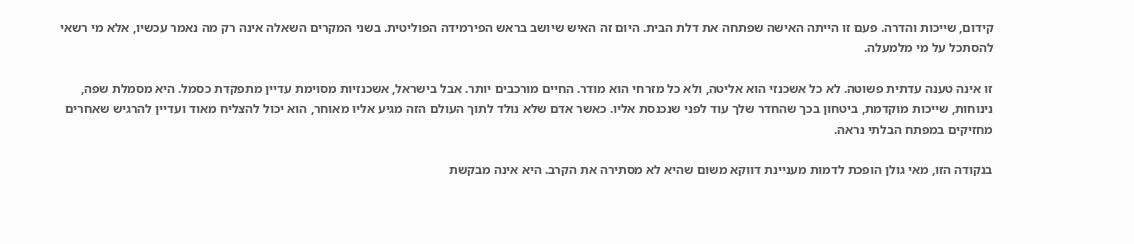קידום, שייכות והדרה. פעם זו הייתה האישה שפתחה את דלת הבית. היום זה האיש שיושב בראש הפירמידה הפוליטית. בשני המקרים השאלה אינה רק מה נאמר עכשיו, אלא מי רשאי להסתכל על מי מלמעלה.

זו אינה טענה עדתית פשוטה. לא כל אשכנזי הוא אליטה, ולא כל מזרחי הוא מודר. החיים מורכבים יותר. אבל בישראל, אשכנזיות מסוימת עדיין מתפקדת כסמל. היא מסמלת שפה, נינוחות, שייכות מוקדמת, ביטחון בכך שהחדר שלך עוד לפני שנכנסת אליו. כאשר אדם שלא נולד לתוך העולם הזה מגיע אליו מאוחר, הוא יכול להצליח מאוד ועדיין להרגיש שאחרים מחזיקים במפתח הבלתי נראה.

בנקודה הזו, מאי גולן הופכת לדמות מעניינת דווקא משום שהיא לא מסתירה את הקרב. היא אינה מבקשת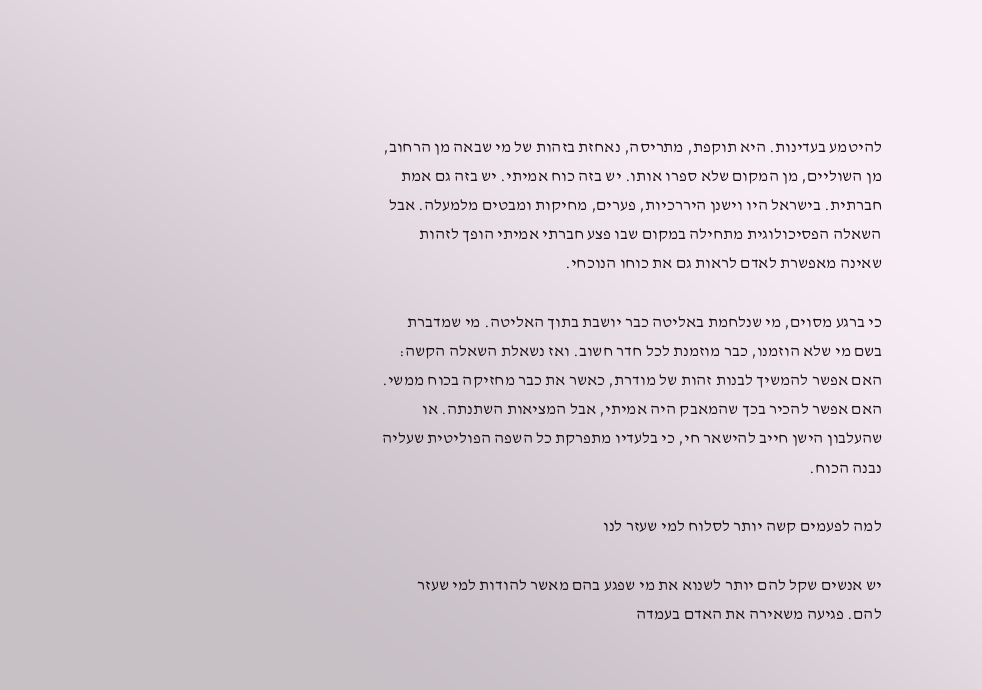להיטמע בעדינות. היא תוקפת, מתריסה, נאחזת בזהות של מי שבאה מן הרחוב, מן השוליים, מן המקום שלא ספרו אותו. יש בזה כוח אמיתי. יש בזה גם אמת חברתית. בישראל היו וישנן היררכיות, פערים, מחיקות ומבטים מלמעלה. אבל השאלה הפסיכולוגית מתחילה במקום שבו פצע חברתי אמיתי הופך לזהות שאינה מאפשרת לאדם לראות גם את כוחו הנוכחי.

כי ברגע מסוים, מי שנלחמת באליטה כבר יושבת בתוך האליטה. מי שמדברת בשם מי שלא הוזמנו, כבר מוזמנת לכל חדר חשוב. ואז נשאלת השאלה הקשה: האם אפשר להמשיך לבנות זהות של מודרת, כאשר את כבר מחזיקה בכוח ממשי. האם אפשר להכיר בכך שהמאבק היה אמיתי, אבל המציאות השתנתה. או שהעלבון הישן חייב להישאר חי, כי בלעדיו מתפרקת כל השפה הפוליטית שעליה נבנה הכוח.

למה לפעמים קשה יותר לסלוח למי שעזר לנו

יש אנשים שקל להם יותר לשנוא את מי שפגע בהם מאשר להודות למי שעזר להם. פגיעה משאירה את האדם בעמדה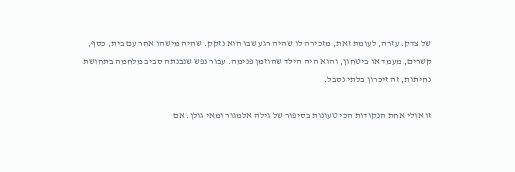של צדק. עזרה, לעומת זאת, מזכירה לו שהיה רגע שבו הוא נזקק. שהיה מישהו אחר עם בית, כסף, קשרים, מעמד או ביטחון, והוא היה הילד שהוזמן פנימה. עבור נפש שנבנתה סביב מלחמה בתחושת נחיתות, זה זיכרון בלתי נסבל.

זו אולי אחת הנקודות הכי טעונות בסיפור של גילה אלמגור ומאי גולן. אם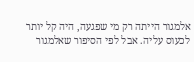אלמגור הייתה רק מי שפגעה, היה קל יותר לכעוס עליה. אבל לפי הסיפור שאלמגור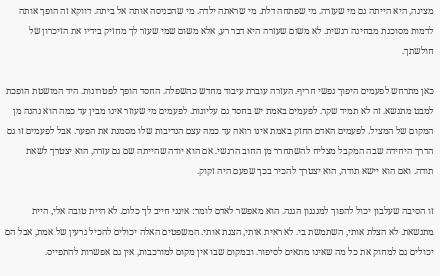מציגה, היא הייתה גם מי שעזרה. מי שפתחה דלת. מי שראתה ילדה. מי שהכניסה אותה אל ביתה. דווקא זה הופך אותה לדמות מסוכנת מבחינה רגשית. לא משום שעזרה היא דבר רע, אלא משום שמי שעזר לך מחזיק בידיו את הזיכרון של חולשתך.

כאן מתרחש לפעמים היפוך נפשי חריף. העזרה עוברת עיבוד מחדש כהשפלה. החסד הופך לפטרונות. היד המושטת הופכת למבט מתנשא. זה לא תמיד שקר. לפעמים באמת יש בחסד גם עליונות. לפעמים מי שעוזר אינו מבין עד כמה הוא נהנה מן המקום של המציל. לפעמים האדם החזק באמת אינו רואה עד כמה עצם הנדיבות שלו מסמנת את הפער. אבל לפעמים זו גם הדרך היחידה שבה המקבל מצליח להשתחרר מן החוב הרגשי. אם הוא יודה שהייתה שם גם עזרה, הוא יצטרך לשאת תודה. ואם הוא יישא תודה, הוא יצטרך להכיר בכך שפעם היה זקוק.

זו הסיבה שעלבון יכול להפוך למנגנון הגנה. הוא מאפשר לאדם לומר: אינני חייב לך כלום. לא היית טובה אלי, היית מתנשאת. לא הצלת אותי, השתמשת בי. לא ראית אותי, הצגת אותי. המשפטים האלה יכולים להכיל גרעין של אמת, אבל הם יכולים גם למחוק את כל מה שאינו מתאים לסיפור. ובמקום שבו אין מקום למורכבות, אין גם אפשרות להתפייס.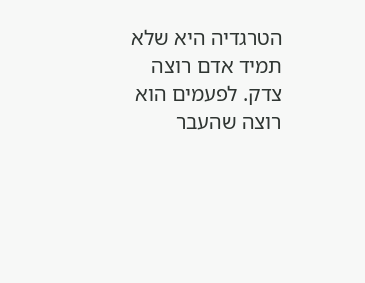הטרגדיה היא שלא תמיד אדם רוצה צדק. לפעמים הוא רוצה שהעבר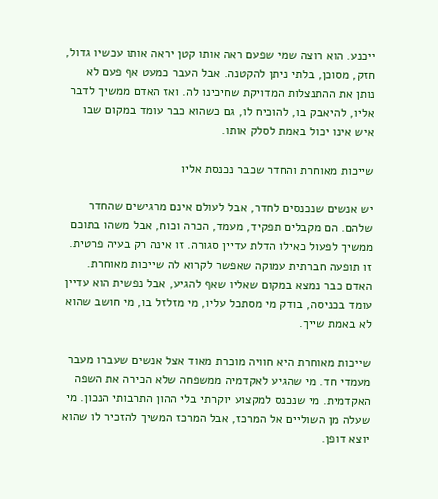ייכנע. הוא רוצה שמי שפעם ראה אותו קטן יראה אותו עכשיו גדול, חזק, מסוכן, בלתי ניתן להקטנה. אבל העבר כמעט אף פעם לא נותן את ההתנצלות המדויקת שחיכינו לה. ואז האדם ממשיך לדבר אליו, להיאבק בו, להוכיח לו, גם כשהוא כבר עומד במקום שבו איש אינו יכול באמת לסלק אותו.

שייכות מאוחרת והחדר שכבר נכנסת אליו

יש אנשים שנכנסים לחדר, אבל לעולם אינם מרגישים שהחדר שלהם. הם מקבלים תפקיד, מעמד, הכרה וכוח, אבל משהו בתוכם ממשיך לפעול כאילו הדלת עדיין סגורה. זו אינה רק בעיה פרטית. זו תופעה חברתית עמוקה שאפשר לקרוא לה שייכות מאוחרת. האדם כבר נמצא במקום שאליו שאף להגיע, אבל נפשית הוא עדיין עומד בכניסה, בודק מי מסתכל עליו, מי מזלזל בו, מי חושב שהוא לא באמת שייך.

שייכות מאוחרת היא חוויה מוכרת מאוד אצל אנשים שעברו מעבר מעמדי חד. מי שהגיע לאקדמיה ממשפחה שלא הכירה את השפה האקדמית. מי שנכנס למקצוע יוקרתי בלי ההון התרבותי הנכון. מי שעלה מן השוליים אל המרכז, אבל המרכז המשיך להזכיר לו שהוא יוצא דופן.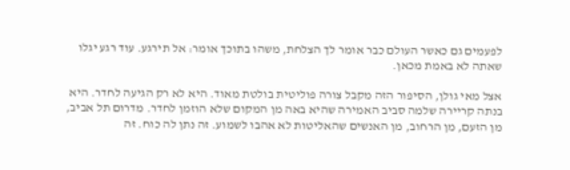לפעמים גם כאשר העולם כבר אומר לך הצלחת, משהו בתוכך אומר: אל תירגע. עוד רגע יגלו שאתה לא באמת מכאן.

אצל מאי גולן, הסיפור הזה מקבל צורה פוליטית בולטת מאוד. היא לא רק הגיעה לחדר. היא בנתה קריירה שלמה סביב האמירה שהיא באה מן המקום שלא הוזמן לחדר. מדרום תל אביב, מן הזעם, מן הרחוב, מן האנשים שהאליטות לא אהבו לשמוע. זה נתן לה כוח. זה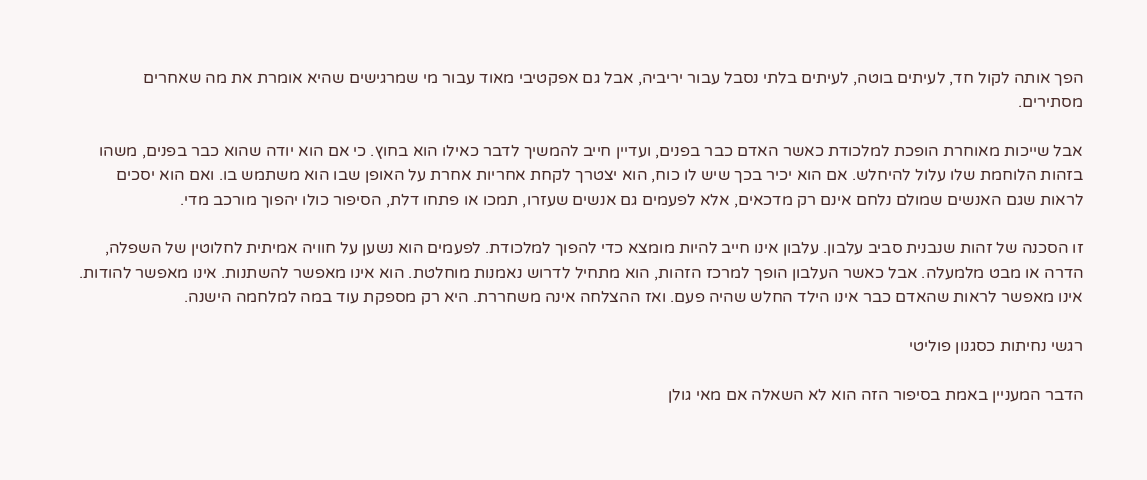הפך אותה לקול חד, לעיתים בוטה, לעיתים בלתי נסבל עבור יריביה, אבל גם אפקטיבי מאוד עבור מי שמרגישים שהיא אומרת את מה שאחרים מסתירים.

אבל שייכות מאוחרת הופכת למלכודת כאשר האדם כבר בפנים, ועדיין חייב להמשיך לדבר כאילו הוא בחוץ. כי אם הוא יודה שהוא כבר בפנים, משהו בזהות הלוחמת שלו עלול להיחלש. אם הוא יכיר בכך שיש לו כוח, הוא יצטרך לקחת אחריות אחרת על האופן שבו הוא משתמש בו. ואם הוא יסכים לראות שגם האנשים שמולם נלחם אינם רק מדכאים, אלא לפעמים גם אנשים שעזרו, תמכו או פתחו דלת, הסיפור כולו יהפוך מורכב מדי.

זו הסכנה של זהות שנבנית סביב עלבון. עלבון אינו חייב להיות מומצא כדי להפוך למלכודת. לפעמים הוא נשען על חוויה אמיתית לחלוטין של השפלה, הדרה או מבט מלמעלה. אבל כאשר העלבון הופך למרכז הזהות, הוא מתחיל לדרוש נאמנות מוחלטת. הוא אינו מאפשר להשתנות. אינו מאפשר להודות. אינו מאפשר לראות שהאדם כבר אינו הילד החלש שהיה פעם. ואז ההצלחה אינה משחררת. היא רק מספקת עוד במה למלחמה הישנה.

רגשי נחיתות כסגנון פוליטי

הדבר המעניין באמת בסיפור הזה הוא לא השאלה אם מאי גולן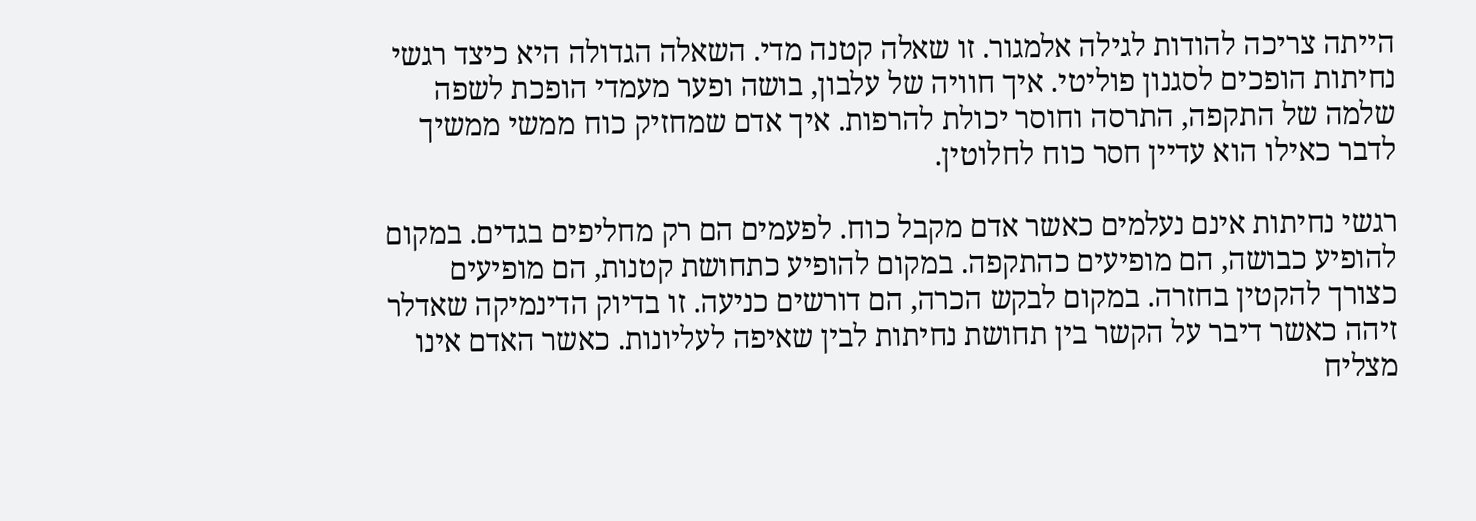הייתה צריכה להודות לגילה אלמגור. זו שאלה קטנה מדי. השאלה הגדולה היא כיצד רגשי נחיתות הופכים לסגנון פוליטי. איך חוויה של עלבון, בושה ופער מעמדי הופכת לשפה שלמה של התקפה, התרסה וחוסר יכולת להרפות. איך אדם שמחזיק כוח ממשי ממשיך לדבר כאילו הוא עדיין חסר כוח לחלוטין.

רגשי נחיתות אינם נעלמים כאשר אדם מקבל כוח. לפעמים הם רק מחליפים בגדים. במקום להופיע כבושה, הם מופיעים כהתקפה. במקום להופיע כתחושת קטנות, הם מופיעים כצורך להקטין בחזרה. במקום לבקש הכרה, הם דורשים כניעה. זו בדיוק הדינמיקה שאדלר זיהה כאשר דיבר על הקשר בין תחושת נחיתות לבין שאיפה לעליונות. כאשר האדם אינו מצליח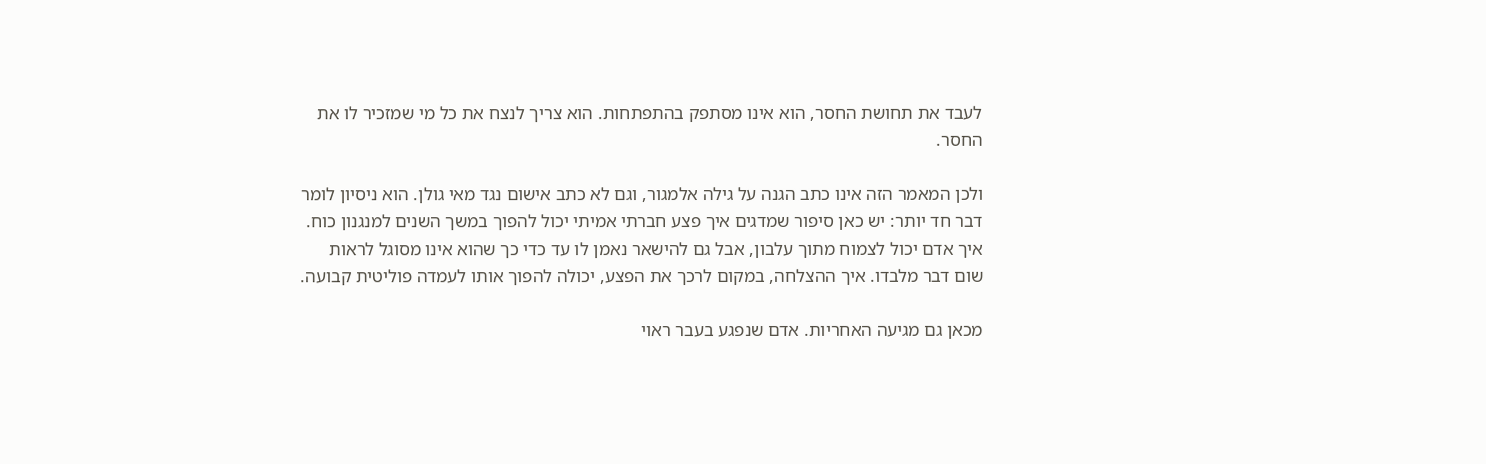לעבד את תחושת החסר, הוא אינו מסתפק בהתפתחות. הוא צריך לנצח את כל מי שמזכיר לו את החסר.

ולכן המאמר הזה אינו כתב הגנה על גילה אלמגור, וגם לא כתב אישום נגד מאי גולן. הוא ניסיון לומר דבר חד יותר: יש כאן סיפור שמדגים איך פצע חברתי אמיתי יכול להפוך במשך השנים למנגנון כוח. איך אדם יכול לצמוח מתוך עלבון, אבל גם להישאר נאמן לו עד כדי כך שהוא אינו מסוגל לראות שום דבר מלבדו. איך ההצלחה, במקום לרכך את הפצע, יכולה להפוך אותו לעמדה פוליטית קבועה.

מכאן גם מגיעה האחריות. אדם שנפגע בעבר ראוי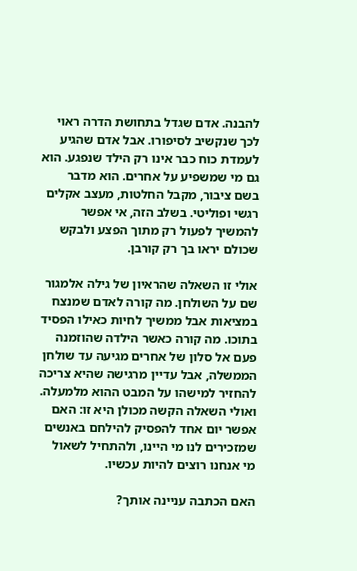להבנה. אדם שגדל בתחושת הדרה ראוי לכך שנקשיב לסיפורו. אבל אדם שהגיע לעמדת כוח כבר אינו רק הילד שנפגע. הוא גם מי שמשפיע על אחרים. הוא מדבר בשם ציבור, מקבל החלטות, מעצב אקלים רגשי ופוליטי. בשלב הזה, אי אפשר להמשיך לפעול רק מתוך הפצע ולבקש שכולם יראו בך רק קורבן.

אולי זו השאלה שהראיון של גילה אלמגור שם על השולחן. מה קורה לאדם שמנצח במציאות אבל ממשיך לחיות כאילו הפסיד בתוכו. מה קורה כאשר הילדה שהוזמנה פעם אל סלון של אחרים מגיעה עד שולחן הממשלה, אבל עדיין מרגישה שהיא צריכה להחזיר למישהו על המבט ההוא מלמעלה. ואולי השאלה הקשה מכולן היא זו: האם אפשר יום אחד להפסיק להילחם באנשים שמזכירים לנו מי היינו, ולהתחיל לשאול מי אנחנו רוצים להיות עכשיו.

האם הכתבה עניינה אותך?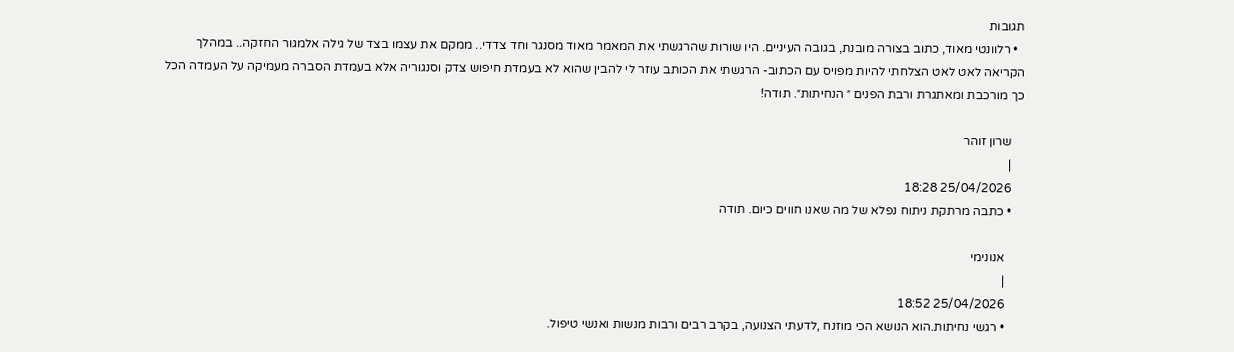תגובות
  • רלוונטי מאוד, כתוב בצורה מובנת, בגובה העיניים. היו שורות שהרגשתי את המאמר מאוד מסנגר וחד צדדי.. ממקם את עצמו בצד של גילה אלמגור החזקה.. במהלך הקריאה לאט לאט הצלחתי להיות מפויס עם הכתוב- הרגשתי את הכותב עוזר לי להבין שהוא לא בעמדת חיפוש צדק וסנגוריה אלא בעמדת הסברה מעמיקה על העמדה הכל כך מורכבת ומאתגרת ורבת הפנים ״ הנחיתות״. תודה!

    שרון זוהר
    |
    25/04/2026 18:28
    • כתבה מרתקת ניתוח נפלא של מה שאנו חווים כיום. תודה

      אנונימי
      |
      25/04/2026 18:52
      • רגשי נחיתות.הוא הנושא הכי מוזנח ,לדעתי הצנועה, בקרב רבים ורבות מנשות ואנשי טיפול.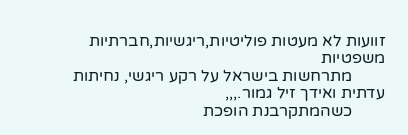זוועות לא מעטות פוליטיות,ריגשיות,חברתיות משפטיות
        מתרחשות בישראל על רקע ריגשי, נחיתות עדתית ואידך זיל גמור.,,,
        כשהמתקרבנת הופכת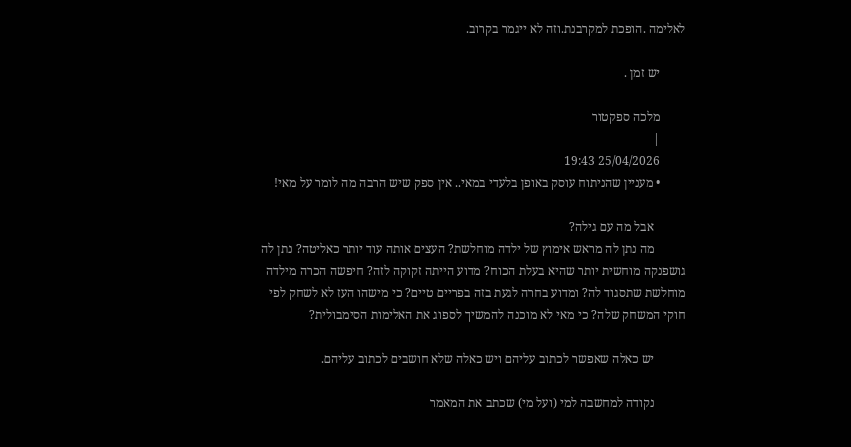לאלימה .הופכת למקרבנת.וזה לא ייגמר בקרוב.

        יש זמן .

        מלכה ספקטור
        |
        25/04/2026 19:43
        • מעניין שהניתוח עוסק באופן בלעדי במאי.. אין ספק שיש הרבה מה לומר על מאי!

          אבל מה עם גילה?
          מה נתן לה מראש אימוץ של ילדה מוחלשת? העצים אותה עוד יותר כאליטה? נתן לה גושפנקה מוחשית יותר שהיא בעלת הכוח? מדוע הייתה זקוקה לזה? חיפשה הכרה מילדה מוחלשת שתסגוד לה? ומדוע בחרה לגעת בזה בפריים טיים? כי מישהו העז לא לשחק לפי חוקי המשחק שלה? כי מאי לא מוכנה להמשיך לספוג את האלימות הסימבולית?

          יש כאלה שאפשר לכתוב עליהם ויש כאלה שלא חושבים לכתוב עליהם.

          נקודה למחשבה למי (ועל מי) שכתב את המאמר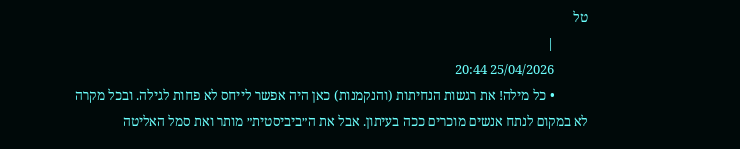טל
          |
          25/04/2026 20:44
          • כל מילה! את רגשות הנחיתות (והנקמנות) כאן היה אפשר לייחס לא פחות לגילה. ובכל מקרה לא במקום לנתח אנשים מוכרים ככה בעיתון. אבל את ה״ביביסטית״ מותר ואת סמל האליטה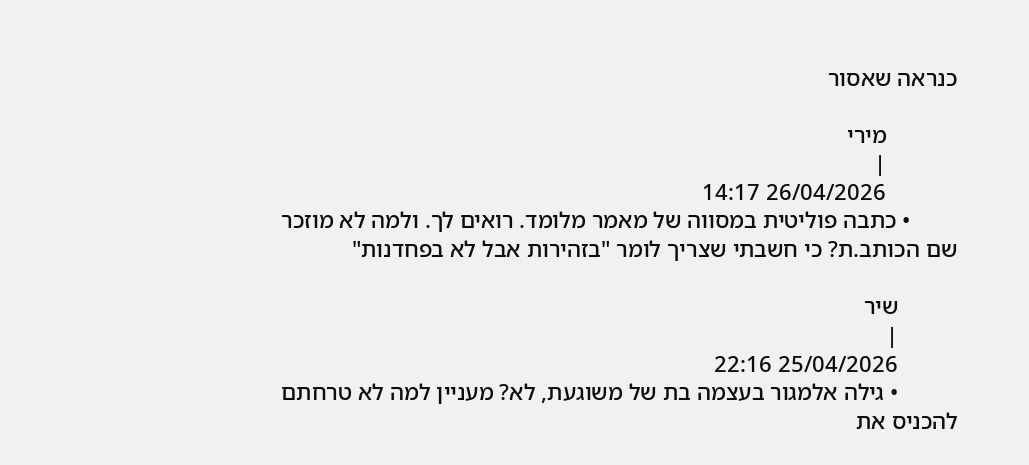כנראה שאסור

            מירי
            |
            26/04/2026 14:17
        • כתבה פוליטית במסווה של מאמר מלומד. רואים לך. ולמה לא מוזכר שם הכותב.ת? כי חשבתי שצריך לומר "בזהירות אבל לא בפחדנות"

          שיר
          |
          25/04/2026 22:16
          • גילה אלמגור בעצמה בת של משוגעת, לא? מעניין למה לא טרחתם להכניס את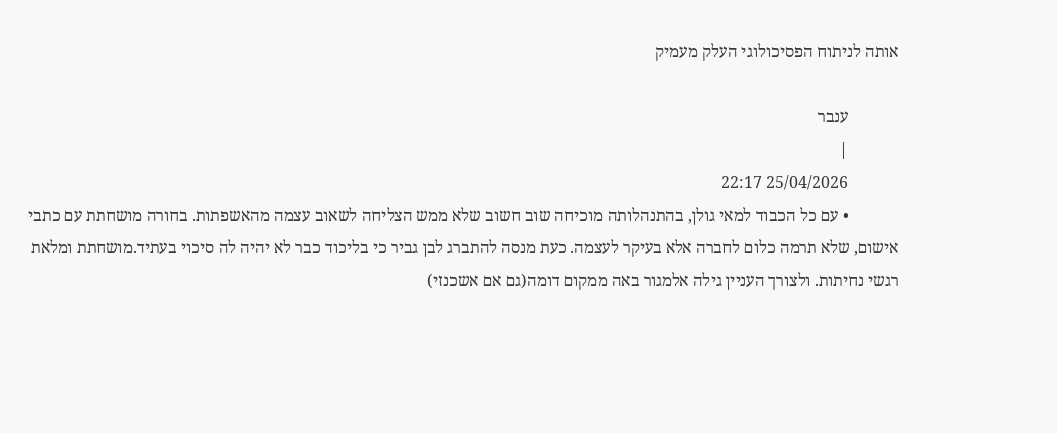אותה לניתוח הפסיכולוגי העלק מעמיק

            ענבר
            |
            25/04/2026 22:17
            • עם כל הכבוד למאי גולן, בהתנהלותה מוכיחה שוב חשוב שלא ממש הצליחה לשאוב עצמה מהאשפתות. בחורה מושחתת עם כתבי אישום, שלא תרמה כלום לחברה אלא בעיקר לעצמה. כעת מנסה להתברג לבן גביר כי בליכוד כבר לא יהיה לה סיכוי בעתיד.מושחתת ומלאת רגשי נחיתות. ולצורך העניין גילה אלמגור באה ממקום דומה(גם אם אשכנזי)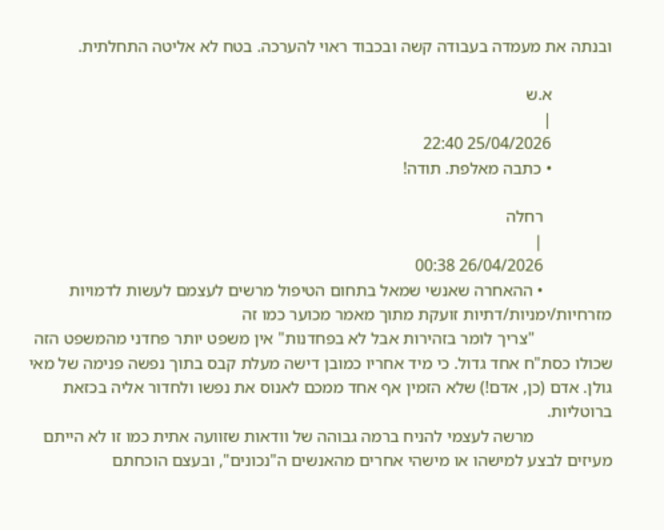ובנתה את מעמדה בעבודה קשה ובכבוד ראוי להערכה. בטח לא אליטה התחלתית.

              א.ש
              |
              25/04/2026 22:40
              • כתבה מאלפת. תודה!

                רחלה
                |
                26/04/2026 00:38
                • ההאחרה שאנשי שמאל בתחום הטיפול מרשים לעצמם לעשות לדמויות מזרחיות/ימניות/דתיות זועקת מתוך מאמר מכוער כמו זה
                  "צריך לומר בזהירות אבל לא בפחדנות" אין משפט יותר פחדני מהמשפט הזה שכולו כסת"ח אחד גדול. כי מיד אחריו כמובן דישה מעלת קבס בתוך נפשה פנימה של מאי גולן. אדם (כן, אדם!) שלא הזמין אף אחד ממכם לאנוס את נפשו ולחדור אליה בכזאת ברוטליות.
                  מרשה לעצמי להניח ברמה גבוהה של וודאות שזוועה אתית כמו זו לא הייתם מעיזים לבצע למישהו או מישהי אחרים מהאנשים ה"נכונים", ובעצם הוכחתם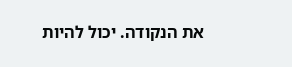את הנקודה. יכול להיות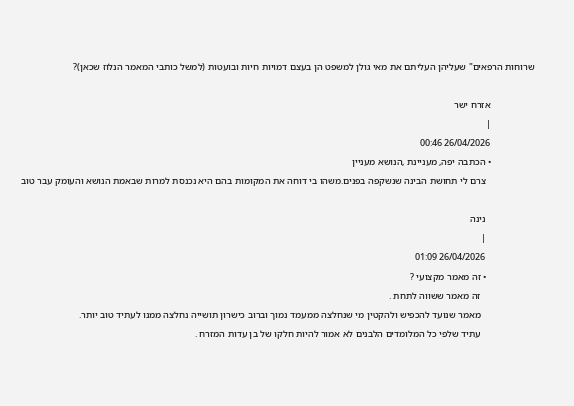שרוחות הרפאים" שעליהן העליתם את מאי גולן למשפט הן בעצם דמויות חיות ובועטות (למשל כותבי המאמר הנלוז שכאן)?

                  אזרח ישר
                  |
                  26/04/2026 00:46
                  • הכתבה יפה, מעניינת ,הנושא מעניין
                    צרם לי תחושת הבינה שנשקפה בפנים.משהו בי דוחה את המקומות בהם היא נכנסת למרות שבאמת הנושא והעומק עבר טוב

                    נינה
                    |
                    26/04/2026 01:09
                    • זה מאמר מקצועי ?
                      זה מאמר ששווה לתחת .
                      מאמר שנועד להכפיש ולהקטין מי שנחלצה ממעמד נמוך וברוב כישרון תושייה נחלצה ממנו לעתיד טוב יותר.
                      עתיד שלפי כל המלומדים הלבנים לא אמור להיות חלקו של בן עדות המזרח .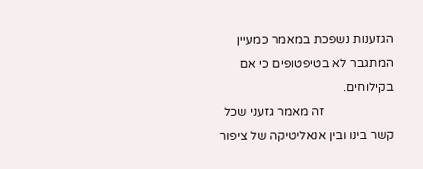הגזענות נשפכת במאמר כמעיין המתגבר לא בטיפטופים כי אם בקילוחים.
                      זה מאמר גזעני שכל קשר בינו ובין אנאליטיקה של ציפור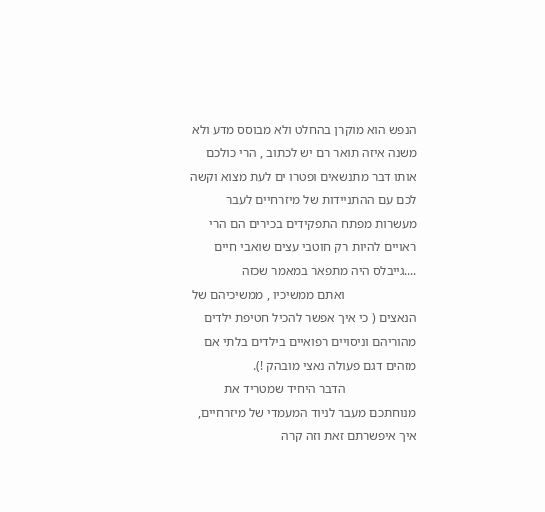הנפש הוא מוקרן בהחלט ולא מבוסס מדע ולא משנה איזה תואר רם יש לכתוב , הרי כולכם אותו דבר מתנשאים ופטרו ים לעת מצוא וקשה לכם עם ההתניידות של מיזרחיים לעבר מעשרות מפתח התפקידים בכירים הם הרי ראויים להיות רק חוטבי עצים שואבי חיים ....גייבלס היה מתפאר במאמר שכזה
                      ואתם ממשיכיו , ממשיכיהם של הנאצים ( כי איך אפשר להכיל חטיפת ילדים מהוריהם וניסויים רפואיים בילדים בלתי אם מזהים דגם פעולה נאצי מובהק !).
                      הדבר היחיד שמטריד את מנוחתכם מעבר לניוד המעמדי של מיזרחיים, איך איפשרתם זאת וזה קרה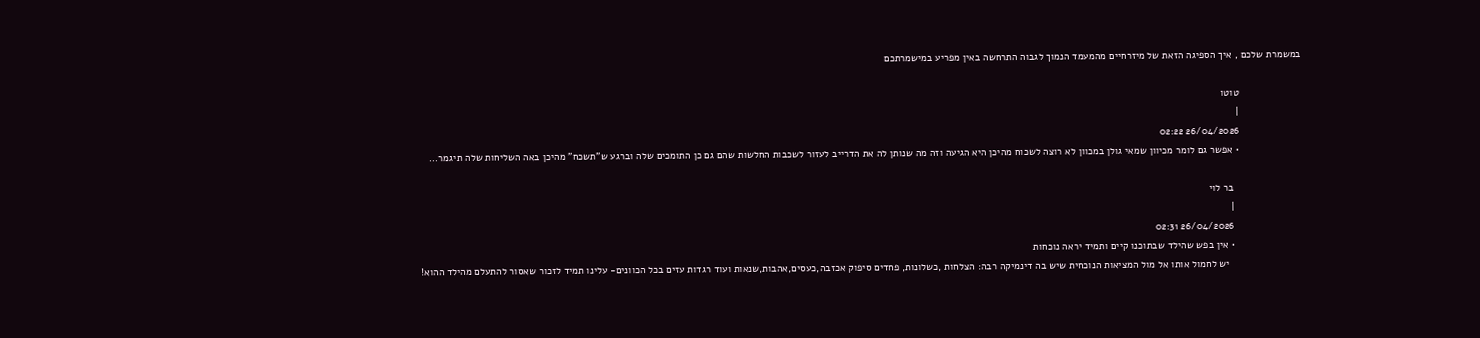במשמרת שלכם , איך הספיגה הזאת של מיזרחיים מהמעמד הנמוך לגבוה התרחשה באין מפריע במישמרתכם

                      טוטו
                      |
                      26/04/2026 02:22
                      • אפשר גם לומר מכיוון שמאי גולן במכוון לא רוצה לשכוח מהיכן היא הגיעה וזה מה שנותן לה את הדרייב לעזור לשכבות החלשות שהם גם כן התומכים שלה וברגע ש"תשכח" מהיכן באה השליחות שלה תיגמר...

                        בר לוי
                        |
                        26/04/2026 02:31
                        • אין בפש שהילד שבתוכנו קיים ותמיד יראה נוכחות
                          יש לחמול אותו אל מול המציאות הנוכחית שיש בה דינמיקה רבה: הצלחות ,כשלונות, פחדים סיפוק אכזבה,כעסים,אהבות,שנאות ועוד רגדות עזים בכל הכוונים- עלינו תמיד לזכור שאסור להתעלם מהילד ההוא!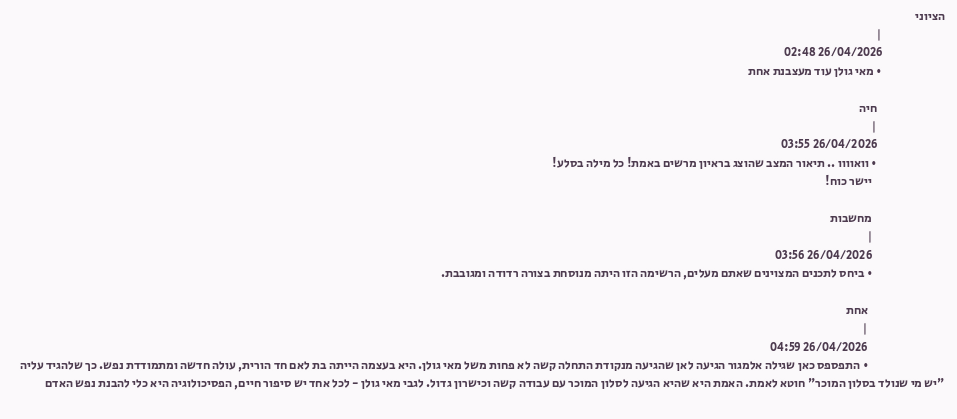הציוני
                          |
                          26/04/2026 02:48
                          • מאי גולן עוד מעצבנת אחת

                            חיה
                            |
                            26/04/2026 03:55
                            • וואוווו .. תיאור המצב שהוצג בראיון מרשים באמת! כל מילה בסלע!
                              יישר כוח!

                              מחשבות
                              |
                              26/04/2026 03:56
                              • ביחס לתכנים המצוינים שאתם מעלים, הרשימה הזו היתה מנוסחת בצורה רדודה ומגובבת.

                                אחת
                                |
                                26/04/2026 04:59
                                • התפספס כאן שגילה אלמגור הגיעה לאן שהגיעה מנקודת התחלה קשה לא פחות משל מאי גולן. היא בעצמה הייתה בת לאם חד הורית, עולה חדשה ומתמודדת נפש. כך שלהגיד עליה "יש מי שנולד בסלון המוכר" חוטא לאמת. האמת היא שהיא הגיעה לסלון המוכר עם עבודה קשה וכישרון גדול. לגבי מאי גולן - לכל אחד יש סיפור חיים, הפסיכולוגיה היא כלי להבנת נפש האדם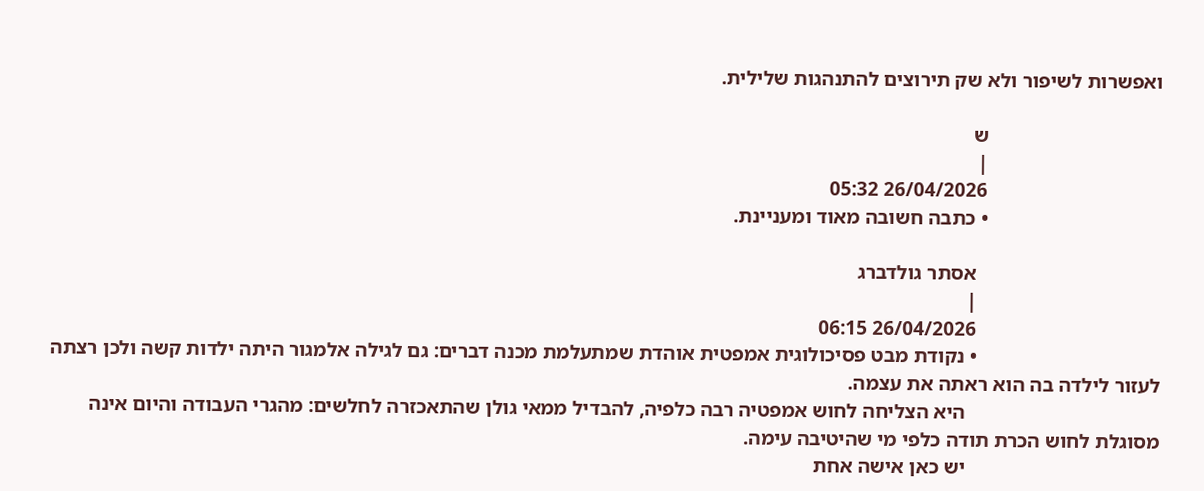ואפשרות לשיפור ולא שק תירוצים להתנהגות שלילית.

                                  ש
                                  |
                                  26/04/2026 05:32
                                  • כתבה חשובה מאוד ומעניינת.

                                    אסתר גולדברג
                                    |
                                    26/04/2026 06:15
                                    • נקודת מבט פסיכולוגית אמפטית אוהדת שמתעלמת מכנה דברים: גם לגילה אלמגור היתה ילדות קשה ולכן רצתה לעזור לילדה בה הוא ראתה את עצמה.
                                      היא הצליחה לחוש אמפטיה רבה כלפיה, להבדיל ממאי גולן שהתאכזרה לחלשים: מהגרי העבודה והיום אינה מסוגלת לחוש הכרת תודה כלפי מי שהיטיבה עימה.
                                      יש כאן אישה אחת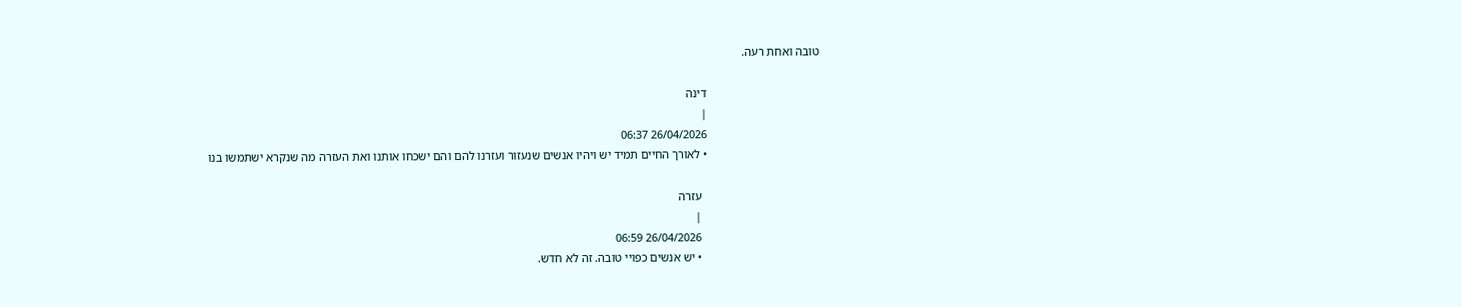טובה ואחת רעה.

                                      דינה
                                      |
                                      26/04/2026 06:37
                                      • לאורך החיים תמיד יש ויהיו אנשים שנעזור ועזרנו להם והם ישכחו אותנו ואת העזרה מה שנקרא ישתמשו בנו

                                        עזרה
                                        |
                                        26/04/2026 06:59
                                        • יש אנשים כפויי טובה. זה לא חדש.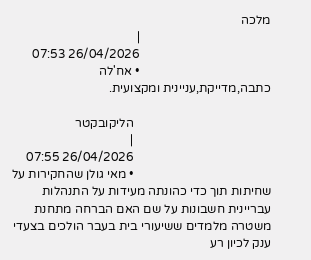מלכה
                                          |
                                          26/04/2026 07:53
                                          • אח'לה כתבה,מדייקת,עניינית ומקצועית.

                                            הליקובקטר
                                            |
                                            26/04/2026 07:55
                                            • מאי גולן שהחקירות על שחיתות תוך כדי כהונתה מעידות על התנהלות עבריינית חשבונות על שם האם הברחה מתחנת משטרה מלמדים ששיעורי בית בעבר הולכים בצעדי ענק לכיון רע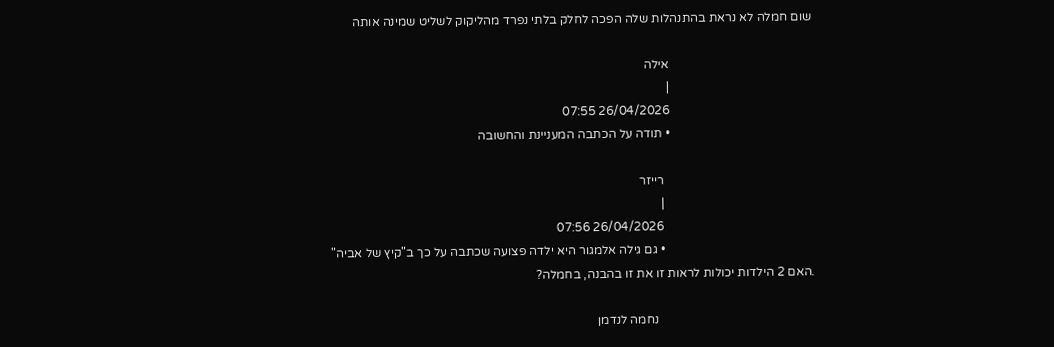שום חמלה לא נראת בהתנהלות שלה הפכה לחלק בלתי נפרד מהליקוק לשליט שמינה אותה

                                              אילה
                                              |
                                              26/04/2026 07:55
                                              • תודה על הכתבה המעניינת והחשובה

                                                רייזר
                                                |
                                                26/04/2026 07:56
                                                • גם גילה אלמגור היא ילדה פצועה שכתבה על כך ב"קיץ של אביה" .האם 2 הילדות יכולות לראות זו את זו בהבנה, בחמלה?

                                                  נחמה לנדמן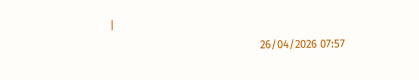|
                                                  26/04/2026 07:57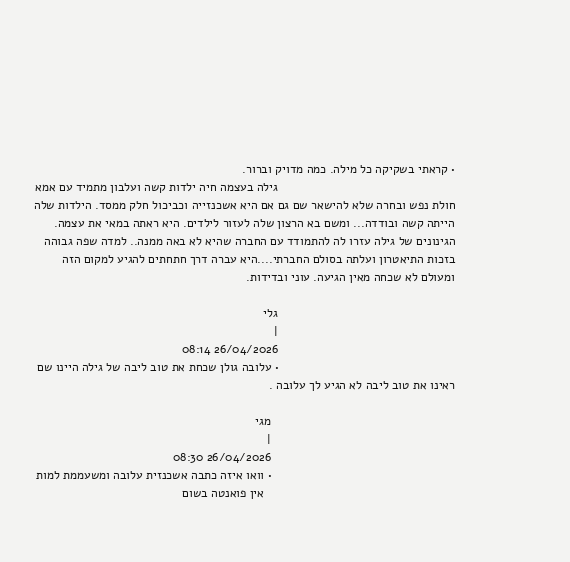• קראתי בשקיקה כל מילה. כמה מדויק וברור.
                                                    גילה בעצמה חיה ילדות קשה ועלבון מתמיד עם אמא חולת נפש ובחרה שלא להישאר שם גם אם היא אשכנזייה וכביכול חלק ממסד. הילדות שלה הייתה קשה ובודדה... ומשם בא הרצון שלה לעזור לילדים. היא ראתה במאי את עצמה. הגינונים של גילה עזרו לה להתמודד עם החברה שהיא לא באה ממנה.. למדה שפה גבוהה בזכות התיאטרון ועלתה בסולם החברתי....היא עברה דרך חתחתים להגיע למקום הזה ומעולם לא שכחה מאין הגיעה. עוני ובדידות.

                                                    גלי
                                                    |
                                                    26/04/2026 08:14
                                                    • עלובה גולן שכחת את טוב ליבה של גילה היינו שם ראינו את טוב ליבה לא הגיע לך עלובה .

                                                      מגי
                                                      |
                                                      26/04/2026 08:30
                                                      • וואו איזה כתבה אשכנזית עלובה ומשעממת למות
                                                        אין פואנטה בשום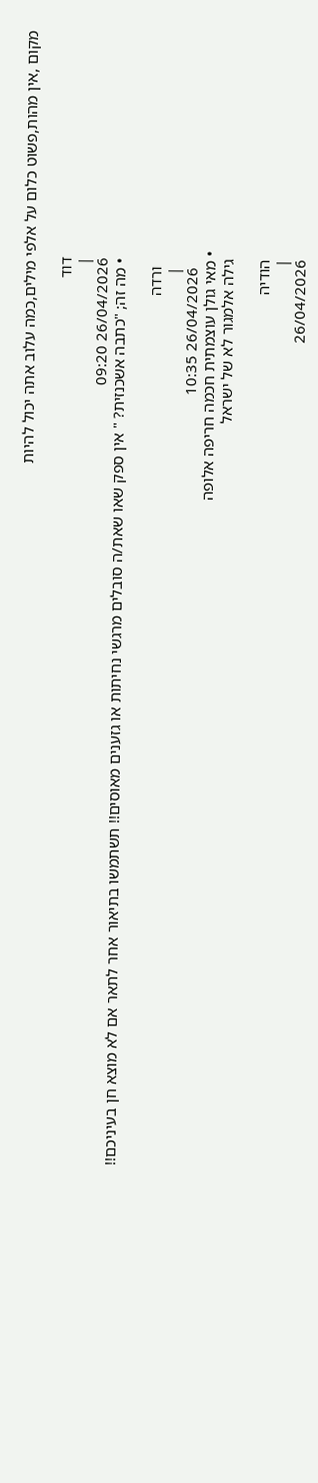מקום ,אין מהות,פשוט כלום על אלפי מילים,כמה עלוב אתה יכול להיות

                                                        דוד
                                                        |
                                                        26/04/2026 09:20
                                                        • מה זה; "כתבה אשכנזית? " אין ספק שאו שאת/ה סובלים מרגשי נחיתות או גזענים מאוסים!! תשתמשו בתיאור אחר לתאר אם לא מוצא חן בעיניכם!!

                                                          ורדה
                                                          |
                                                          26/04/2026 10:35
                                                      • מאי גולן עוצמתית חכמה חריפה אלופה
                                                        גילה אלמגור לא של ישראל

                                                        הודיה
                                                        |
                                                        26/04/2026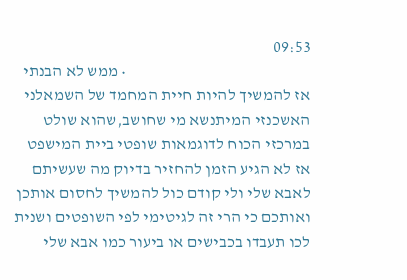09:53
                                                        • ממש לא הבנתי אז להמשיך להיות חיית המחמד של השמאלני האשכנזי המיתנשא מי שחושב,שהוא שולט במרכזי הכוח לדוגמאות שופטי ביית המישפט אז לא הגיע הזמן להחזיר בדיוק מה שעשיתם לאבא שלי ולי קודם כול להמשיך לחסום אותכן ואותכם כי הרי זה לגיטימי לפי השופטים ושנית לכו תעבדו בכבישים או ביעור כמו אבא שלי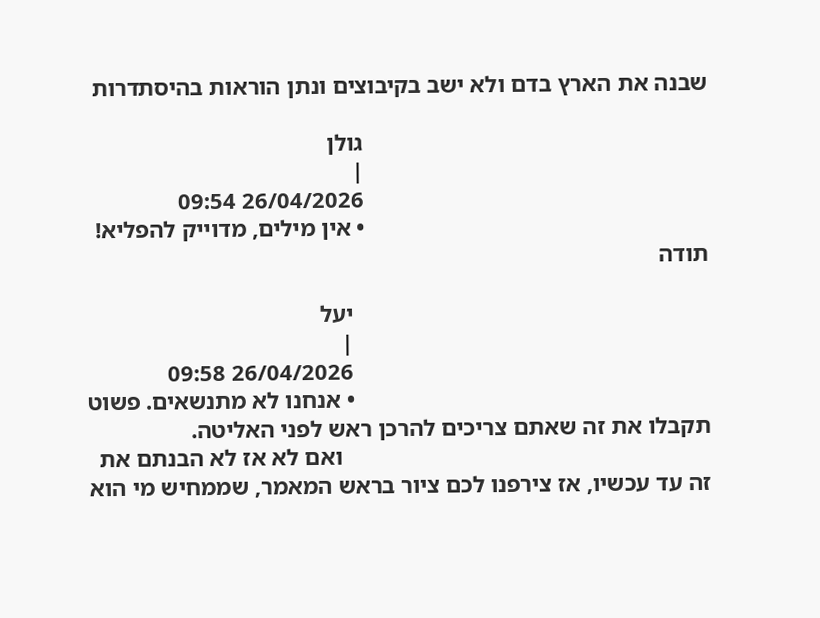שבנה את הארץ בדם ולא ישב בקיבוצים ונתן הוראות בהיסתדרות

                                                          גולן
                                                          |
                                                          26/04/2026 09:54
                                                          • אין מילים, מדוייק להפליא! תודה

                                                            יעל
                                                            |
                                                            26/04/2026 09:58
                                                            • אנחנו לא מתנשאים. פשוט תקבלו את זה שאתם צריכים להרכן ראש לפני האליטה.
                                                              ואם לא אז לא הבנתם את זה עד עכשיו, אז צירפנו לכם ציור בראש המאמר, שממחיש מי הוא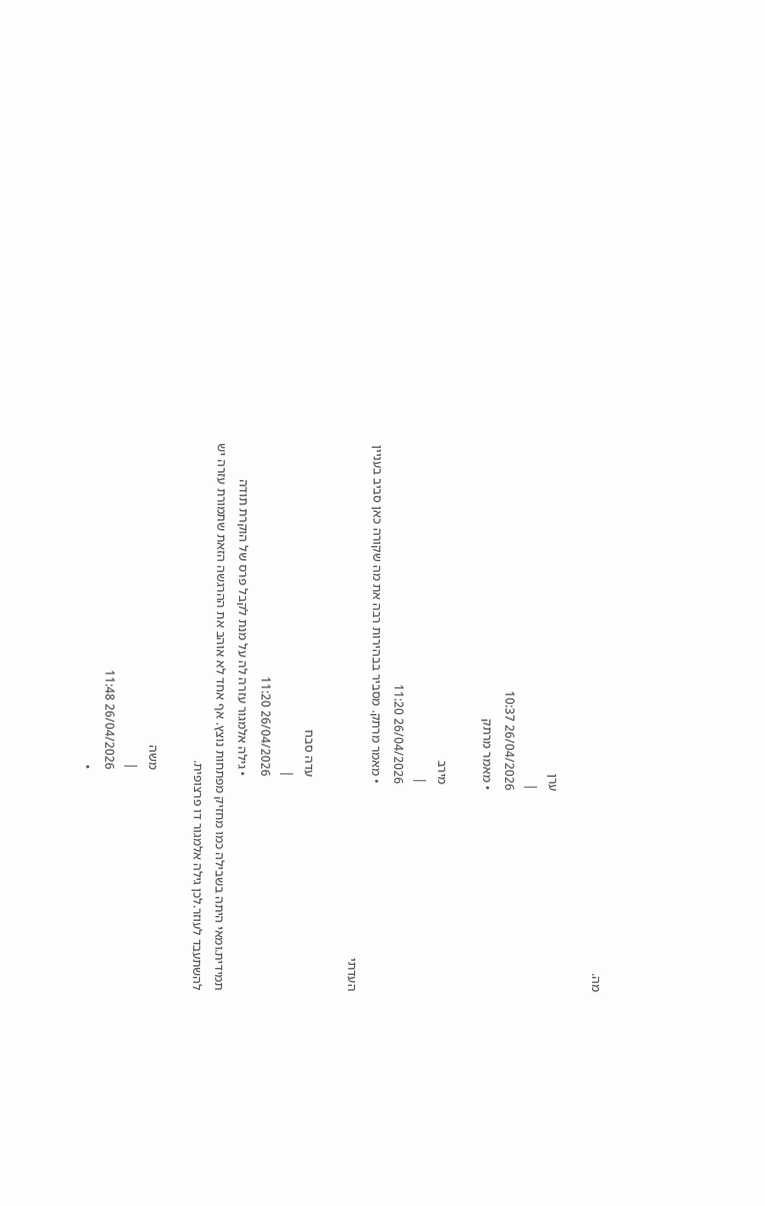מה.

                                                              ערן
                                                              |
                                                              26/04/2026 10:37
                                                              • מאמר מרתק

                                                                מירב
                                                                |
                                                                26/04/2026 11:20
                                                                • מאמר מרתק. מסביר בבהירות רבה את מה שקורה כאן סביב בעניין העדתי

                                                                  עדה סבח
                                                                  |
                                                                  26/04/2026 11:20
                                                                  • גילה אלמגור עזרה לה על מנת לקבל פרס של הוקרת תודה תמידית.ומאי היתה בשבילה כמו מחזיק מפתחות נוצץ. אף אחד לא אוהב את ההרגשה הזאת שתמורת עזרה יש להשתעבד לעוזר.לכן גילה אלמגור דו פרצופית.

                                                                    משה
                                                                    |
                                                                    26/04/2026 11:48
                                                                    •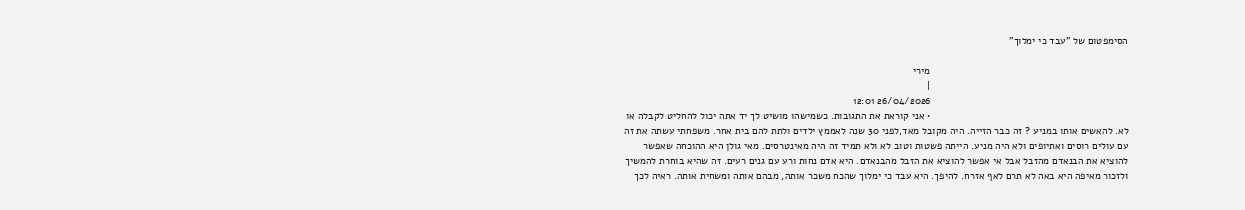הסימפטום של "עבד כי ימלוך"

                                                                      מירי
                                                                      |
                                                                      26/04/2026 12:01
                                                                      • אני קוראת את התגובות. כשמישהו מושיט לך יד אתה יכול להחליט לקבלה או לא. להאשים אותו במניע ? זה כבר הזייה. היה מקובל מאד,לפני 30 שנה לאממץ ילדים ולתת להם בית אחר. משפחתי עשתה את זה עם עולים רוסים ואתיופים ולא היה מניע. הייתה פשטות וטוב לא ולא תמיד זה היה מאינטרסים. מאי גולן היא ההוכחה שאפשר להוציא את הבנאדם מהזבל אבל אי אפשר להוציא את הזבל מהבנאדם. היא אדם נחות ורע עם גנים רעים. זה שהיא בוחרת להמשיך ולזכור מאיפה היא באה לא תרם לאף אזרח. להיפך. היא עבד כי ימלוך שהכח משכר אותה, מבהם אותה ומשחית אותה. ראיה לכך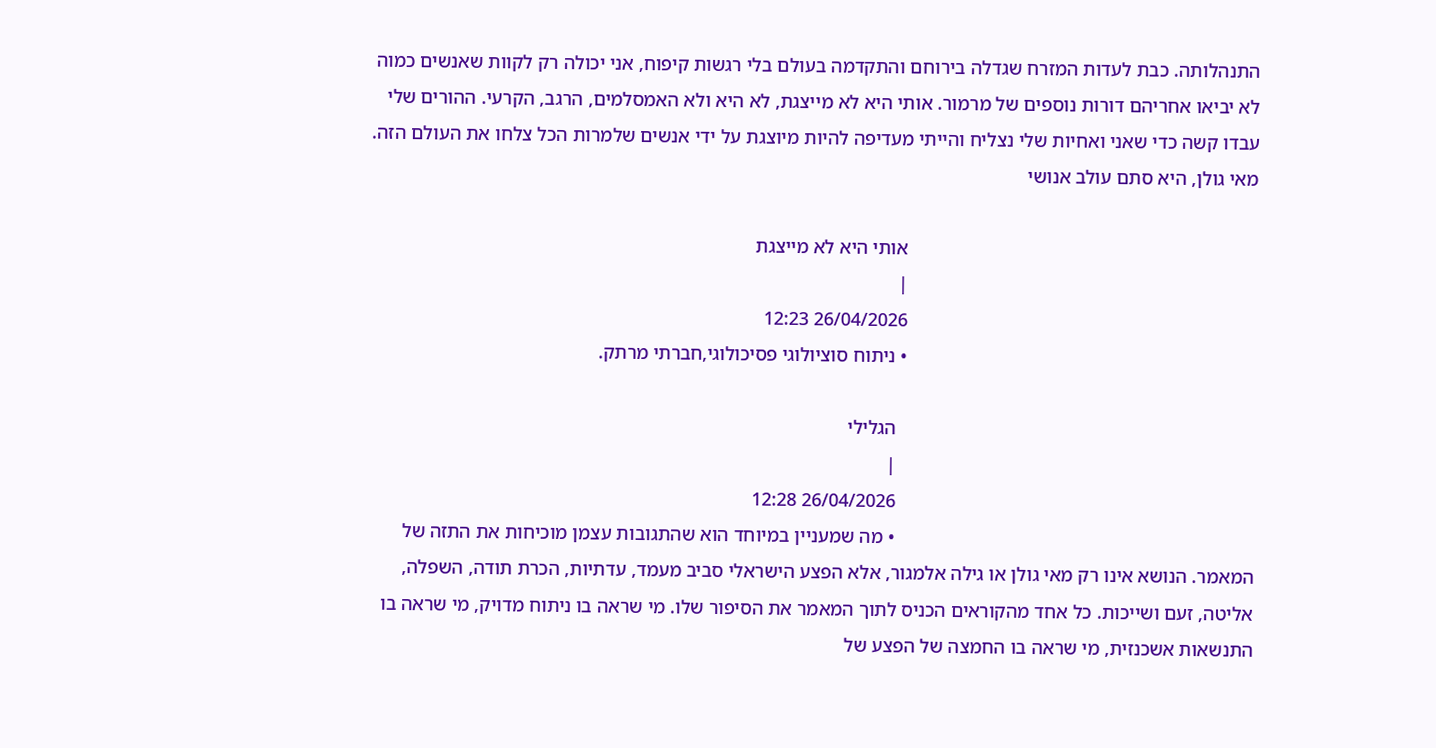התנהלותה. כבת לעדות המזרח שגדלה בירוחם והתקדמה בעולם בלי רגשות קיפוח, אני יכולה רק לקוות שאנשים כמוה לא יביאו אחריהם דורות נוספים של מרמור. אותי היא לא מייצגת, לא היא ולא האמסלמים, הרגב, הקרעי. ההורים שלי עבדו קשה כדי שאני ואחיות שלי נצליח והייתי מעדיפה להיות מיוצגת על ידי אנשים שלמרות הכל צלחו את העולם הזה. מאי גולן, היא סתם עולב אנושי

                                                                        אותי היא לא מייצגת
                                                                        |
                                                                        26/04/2026 12:23
                                                                        • ניתוח סוציולוגי פסיכולוגי,חברתי מרתק.

                                                                          הגלילי
                                                                          |
                                                                          26/04/2026 12:28
                                                                          • מה שמעניין במיוחד הוא שהתגובות עצמן מוכיחות את התזה של המאמר. הנושא אינו רק מאי גולן או גילה אלמגור, אלא הפצע הישראלי סביב מעמד, עדתיות, הכרת תודה, השפלה, אליטה, זעם ושייכות. כל אחד מהקוראים הכניס לתוך המאמר את הסיפור שלו. מי שראה בו ניתוח מדויק, מי שראה בו התנשאות אשכנזית, מי שראה בו החמצה של הפצע של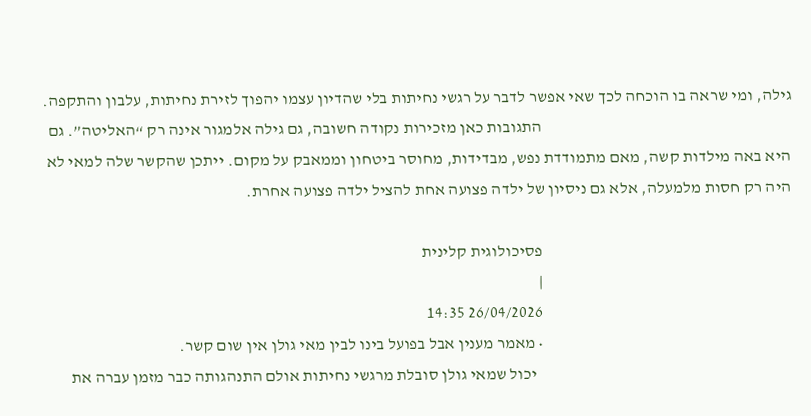גילה, ומי שראה בו הוכחה לכך שאי אפשר לדבר על רגשי נחיתות בלי שהדיון עצמו יהפוך לזירת נחיתות, עלבון והתקפה.
                                                                            התגובות כאן מזכירות נקודה חשובה, גם גילה אלמגור אינה רק “האליטה”. גם היא באה מילדות קשה, מאם מתמודדת נפש, מבדידות, מחוסר ביטחון וממאבק על מקום. ייתכן שהקשר שלה למאי לא היה רק חסות מלמעלה, אלא גם ניסיון של ילדה פצועה אחת להציל ילדה פצועה אחרת.

                                                                            פסיכולוגית קלינית
                                                                            |
                                                                            26/04/2026 14:35
                                                                            • מאמר מענין אבל בפועל בינו לבין מאי גולן אין שום קשר.
                                                                              יכול שמאי גולן סובלת מרגשי נחיתות אולם התנהגותה כבר מזמן עברה את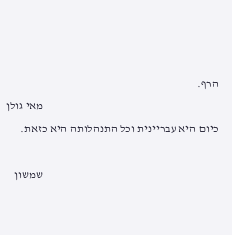הרף.
                                                                              מאי גולן כיום היא עבריינית וכל התנהלותה היא כזאת.

                                                                              שמשון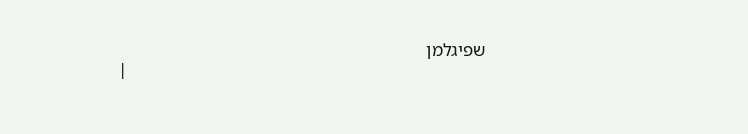שפיגלמן
                                                                              |